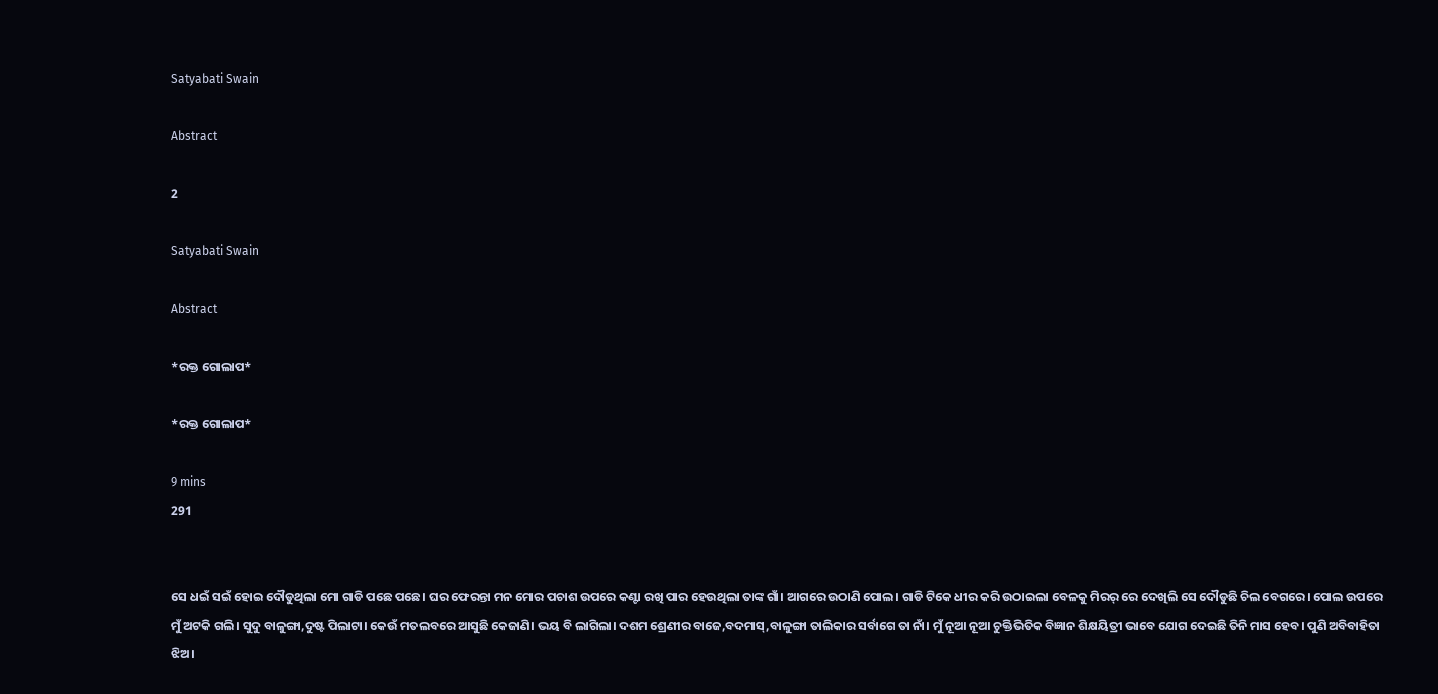Satyabati Swain

Abstract

2

Satyabati Swain

Abstract

*ରକ୍ତ ଗୋଲାପ*

*ରକ୍ତ ଗୋଲାପ*

9 mins
291


ସେ ଧଇଁ ସଇଁ ହୋଇ ଦୌଡୁଥିଲା ମୋ ଗାଡି ପଛେ ପଛେ। ଘର ଫେରନ୍ତା ମନ ମୋର ପଚାଶ ଉପରେ କଣ୍ଟା ରଖି ପାର ହେଉଥିଲା ତାଙ୍କ ଗାଁ। ଆଗରେ ଉଠାଣି ପୋଲ। ଗାଡି ଟିକେ ଧୀର କରି ଉଠାଇଲା ବେଳକୁ ମିରର୍ ରେ ଦେଖିଲି ସେ ଦୌଡୁଛି ଚିଲ ବେଗରେ। ପୋଲ ଉପରେ ମୁଁ ଅଟକି ଗଲି। ସୁଦୁ ବାଳୁଙ୍ଗା,ଦୁଷ୍ଟ ପିଲାଟା। କେଉଁ ମତଲବରେ ଆସୁଛି କେଜାଣି। ଭୟ ବି ଲାଗିଲା। ଦଶମ ଶ୍ରେଣୀର ବାଜେ,ବଦମାସ୍,ବାଳୁଙ୍ଗା ତାଲିକାର ସର୍ବାଗେ ତା ନାଁ। ମୁଁ ନୂଆ ନୂଆ ଚୁକ୍ତିଭିତିକ ବିଜ୍ଞାନ ଶିକ୍ଷୟିତ୍ରୀ ଭାବେ ଯୋଗ ଦେଇଛି ତିନି ମାସ ହେବ। ପୁଣି ଅବିବାହିତା ଝିଅ।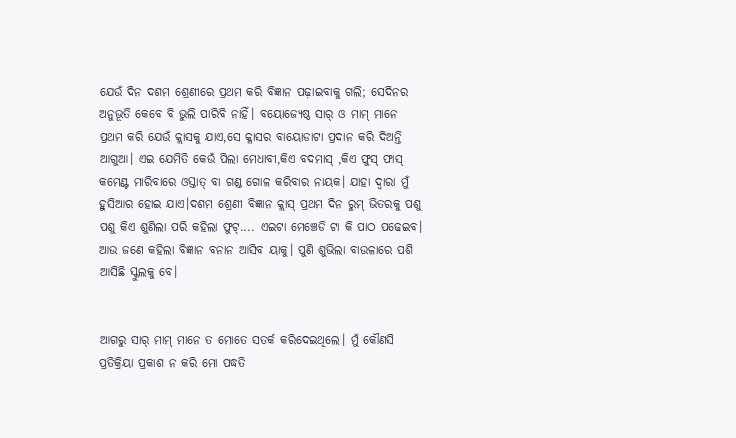ଯେଉଁ ଦିନ ଦଶମ ଶ୍ରେଣୀରେ ପ୍ରଥମ କରି ବିଜ୍ଞାନ ପଢ଼ାଇବାକୁ ଗଲି; ସେଦିନର ଅନୁଭୂତି କେବେ ବି ଭୁଲି ପାରିବି ନାହିଁ। ବୟୋଜ୍ୟେଷ୍ଠ ସାର୍ ଓ ମାମ୍ ମାନେ ପ୍ରଥମ କରି ଯେଉଁ କ୍ଲାସକୁ ଯାଏ,ସେ କ୍ଳାସର ବାୟୋଡାଟା ପ୍ରଦାନ କରି ଦିଅନ୍ତି ଆଗୁଆ। ଏଇ ଯେମିତି କେଉଁ ପିଲା ମେଧାବୀ,କିଏ ବଦମାସ୍ ,କିଏ ଫୁସ୍ ଫାସ୍ କମେଣ୍ଟ ମାରିବାରେ ଓସ୍ତାତ୍ ବା ଗଣ୍ଡ ଗୋଳ କରିବାର ନାୟକ। ଯାହା ଦ୍ୱାରା ମୁଁ ହୁସିଆର ହୋଇ ଯାଏ।ଦଶମ ଶ୍ରେଣୀ ବିଜ୍ଞାନ କ୍ଲାସ୍ ପ୍ରଥମ ଦିନ ରୁମ୍ ଭିତରକୁ ପଶୁ ପଶୁ କିଏ ଶୁଣିଲା ପରି କହିଲା ଫୁଟ୍.... ଏଇଟା ମେଞ୍ଚେଡି ଟା କି ପାଠ ପଢେଇବ। ଆଉ ଜଣେ କହିଲା ବିଜ୍ଞାନ ବନାନ ଆସିବ ୟାକୁ। ପୁଣି ଶୁଭିଲା ବାଉଳାରେ ପଶି ଆସିଛି ସ୍କୁଲକୁ ବେ।


ଆଗରୁ ସାର୍ ମାମ୍ ମାନେ ତ ମୋତେ ସତର୍କ କରିଦେଇଥିଲେ। ମୁଁ କୌଣସି ପ୍ରତିକ୍ରିୟା ପ୍ରକାଶ ନ କରି ମୋ ପଦ୍ଧତି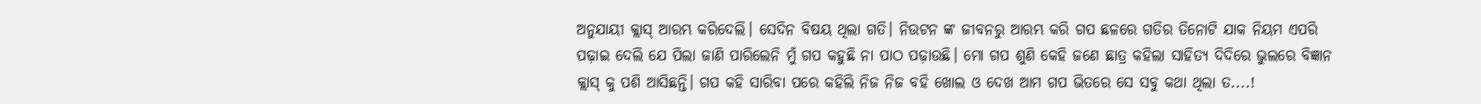ଅନୁଯାୟୀ କ୍ଲାସ୍ ଆରମ୍ଭ କରିଦେଲି। ସେଦିନ ବିଷୟ ଥିଲା ଗତି। ନିଉଟନ ଙ୍କ ଜୀବନରୁ ଆରମ୍ଭ କରି ଗପ ଛଳରେ ଗତିର ତିନୋଟି ଯାକ ନିୟମ ଏପରି ପଢ଼ାଇ ଦେଲି ଯେ ପିଲା ଜାଣି ପାରିଲେନି ମୁଁ ଗପ କହୁଛି ନା ପାଠ ପଢ଼ାଉଛି। ମୋ ଗପ ଶୁଣି କେହି ଜଣେ ଛାତ୍ର କହିଲା ସାହିତ୍ୟ ଦିଦିରେ ଭୁଲରେ ବିଜ୍ଞାନ କ୍ଲାସ୍ କୁ ପଶି ଆସିଛନ୍ତି। ଗପ କହି ସାରିବା ପରେ କହିଲି ନିଜ ନିଜ ବହି ଖୋଲ ଓ ଦେଖ ଆମ ଗପ ଭିତରେ ସେ ସବୁ କଥା ଥିଲା ତ....!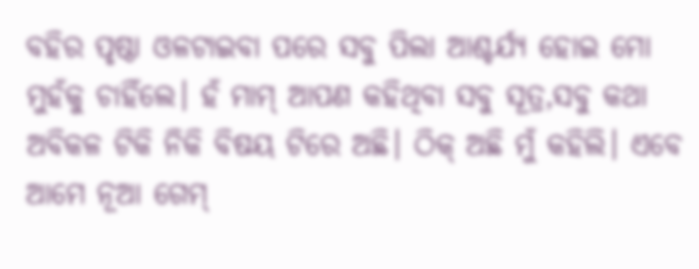ବହିର ପୃଷ୍ଠା ଓଳଟାଇବା ପରେ ସବୁ ପିଲା ଆଶ୍ଚର୍ଯ୍ୟ ହୋଇ ମୋ ମୁହଁକୁ ଚାହିଁଲେ। ହଁ ମାମ୍ ଆପଣ କହିଥିବା ସବୁ ସୂତ୍ର,ସବୁ କଥା ଅବିକଳ ଟିକି ନିକି ବିଷୟ ଟିରେ ଅଛି। ଠିକ୍ ଅଛି ମୁଁ କହିଲି। ଏବେ ଆମେ ନୂଆ ଗେମ୍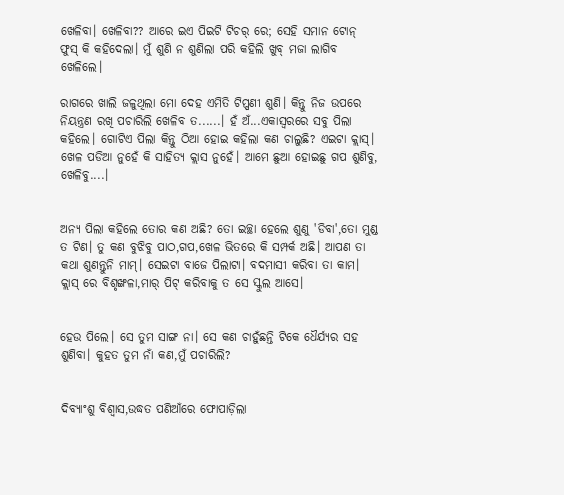ଖେଳିବା। ଖେଳିବା?? ଆରେ ଇଏ ପିଇଟି ଟିଚର୍ ରେ; ସେହି ସମାନ ଟୋନ୍ ଫୁସ୍ କି କହିଦେଲା। ମୁଁ ଶୁଣି ନ ଶୁଣିଲା ପରି କହିଲି ଖୁବ୍ ମଜା ଲାଗିବ ଖେଳିଲେ।

ରାଗରେ ଖାଲି ଜଳୁଥିଲା ମୋ ଦେହ ଏମିତି ଟିପ୍ପଣୀ ଶୁଣି। କିନ୍ତୁ ନିଜ ଉପରେ ନିୟନ୍ତ୍ରଣ ରଖି ପଚାରିଲି ଖେଳିବ ତ......। ହଁ ଅଁ...ଏକାସ୍ୱରରେ ସବୁ ପିଲା କହିଲେ। ଗୋଟିଏ ପିଲା କିନ୍ତୁ ଠିଆ ହୋଇ କହିଲା କଣ ଚାଲୁଛି? ଏଇଟା କ୍ଲାସ୍। ଖେଳ ପଡିଆ ନୁହେଁ କି ସାହିତ୍ୟ କ୍ଲାସ ନୁହେଁ। ଆମେ ଛୁଆ ହୋଇଛୁ ଗପ ଶୁଣିବୁ, ଖେଳିବୁ....।


ଅନ୍ୟ ପିଲା କହିଲେ ତୋର କଣ ଅଛି? ତୋ ଇଚ୍ଛା ହେଲେ ଶୁଣୁ 'ଡିବା',ତୋ ମୁଣ୍ଡ ତ ଟିଣ। ତୁ କଣ ବୁଝିବୁ ପାଠ,ଗପ,ଖେଳ ଭିତରେ କି ସମ୍ପର୍କ ଅଛି। ଆପଣ ତା କଥା ଶୁଣନ୍ତୁନି ମାମ୍। ସେଇଟା ବାଜେ ପିଲାଟା। ବଦମାସୀ କରିବା ତା କାମ। କ୍ଲାସ୍ ରେ ବିଶୃଙ୍ଖଳା,ମାର୍ ପିଟ୍ କରିବାକୁ ତ ସେ ସ୍କୁଲ ଆସେ।


ହେଉ ପିଲେ। ସେ ତୁମ ସାଙ୍ଗ ନା। ସେ କଣ ଚାହୁଁଛନ୍ତି ଟିକେ ଧୈର୍ଯ୍ୟର ସହ ଶୁଣିବା। କୁହତ ତୁମ ନାଁ କଣ,ମୁଁ ପଚାରିଲି?


ଦିବ୍ୟାଂଶୁ ବିଶ୍ବାସ,ଉଦ୍ଧତ ପଣିଆଁରେ ଫୋପାଡ଼ିଲା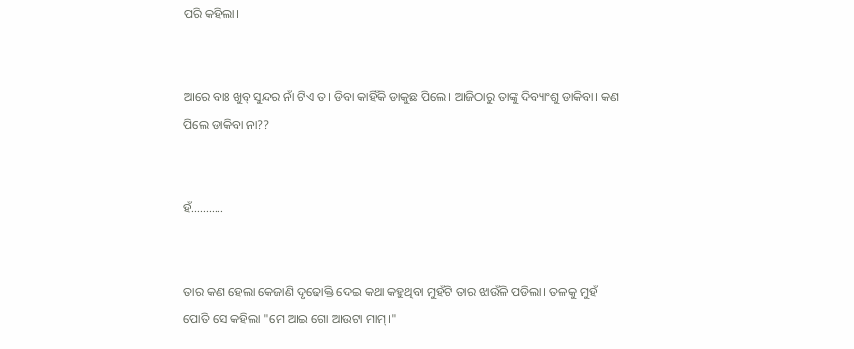ପରି କହିଲା।


ଆରେ ବାଃ ଖୁବ୍ ସୁନ୍ଦର ନାଁ ଟିଏ ତ। ଡିବା କାହିଁକି ଡାକୁଛ ପିଲେ। ଆଜିଠାରୁ ତାଙ୍କୁ ଦିବ୍ୟାଂଶୁ ଡାକିବା। କଣ ପିଲେ ଡାକିବା ନା??


ହଁ...........


ତାର କଣ ହେଲା କେଜାଣି ଦୃଢୋକ୍ତି ଦେଇ କଥା କହୁଥିବା ମୁହଁଟି ତାର ଝାଉଁଳି ପଡିଲା। ତଳକୁ ମୁହଁ ପୋତି ସେ କହିଲା "ମେ ଆଇ ଗୋ ଆଉଟା ମାମ୍।"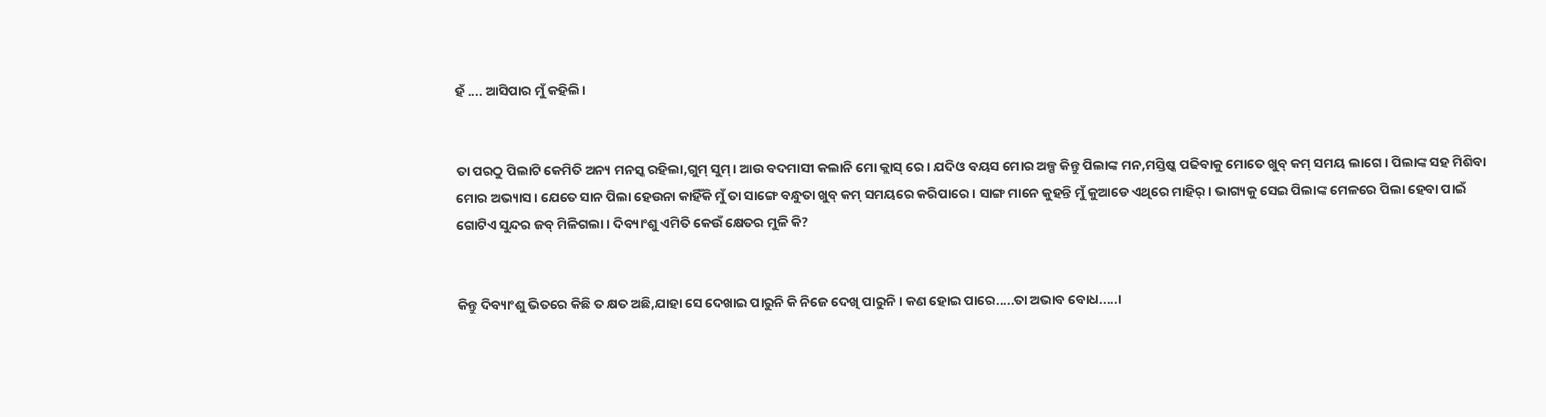ହଁ .... ଆସିପାର ମୁଁ କହିଲି।


ତା ପରଠୁ ପିଲାଟି କେମିତି ଅନ୍ୟ ମନସ୍କ ରହିଲା,ଗୁମ୍ ସୁମ୍। ଆଉ ବଦମାସୀ କଲାନି ମୋ କ୍ଲାସ୍ ରେ। ଯଦିଓ ବୟସ ମୋର ଅଳ୍ପ କିନ୍ତୁ ପିଲାଙ୍କ ମନ,ମସ୍ତିଷ୍କ ପଢିବାକୁ ମୋତେ ଖୁବ୍ କମ୍ ସମୟ ଲାଗେ। ପିଲାଙ୍କ ସହ ମିଶିବା ମୋର ଅଭ୍ୟାସ। ଯେତେ ସାନ ପିଲା ହେଉନା କାହିଁକି ମୁଁ ତା ସାଙ୍ଗେ ବନ୍ଧୁତା ଖୁବ୍ କମ୍ ସମୟରେ କରିପାରେ। ସାଙ୍ଗ ମାନେ କୁହନ୍ତି ମୁଁ କୁଆଡେ ଏଥିରେ ମାହିର୍। ଭାଗ୍ୟକୁ ସେଇ ପିଲାଙ୍କ ମେଳରେ ପିଲା ହେବା ପାଇଁ ଗୋଟିଏ ସୁନ୍ଦର ଜବ୍ ମିଳିଗଲା। ଦିବ୍ୟାଂଶୁ ଏମିତି କେଉଁ କ୍ଷେତର ମୁଳି କି?


କିନ୍ତୁ ଦିବ୍ୟାଂଶୁ ଭିତରେ କିଛି ତ କ୍ଷତ ଅଛି,ଯାହା ସେ ଦେଖାଇ ପାରୁନି କି ନିଜେ ଦେଖି ପାରୁନି। କଣ ହୋଇ ପାରେ.....ତା ଅଭାବ ବୋଧ.....।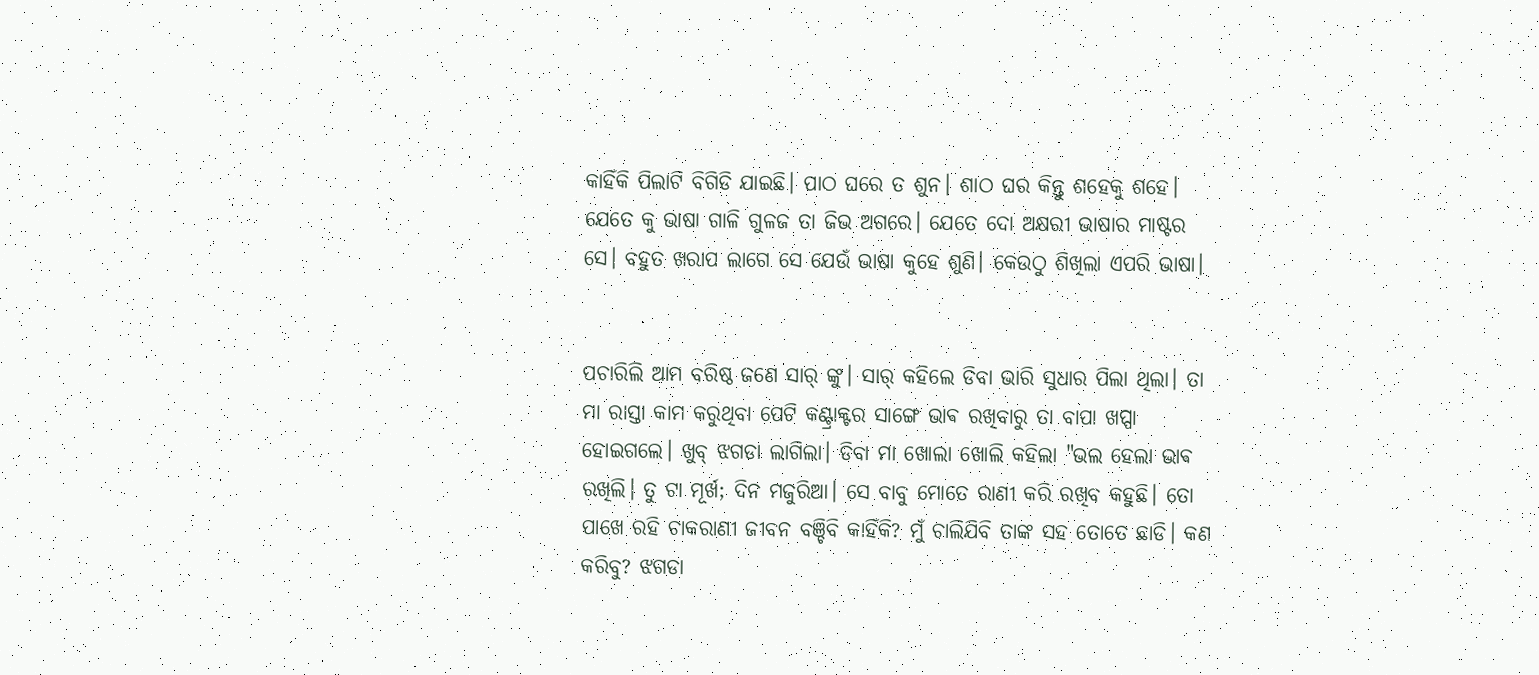କାହିଁକି ପିଲାଟି ବିଗିଡି ଯାଇଛି। ପାଠ ଘରେ ତ ଶୁନ। ଶାଠ ଘର କିନ୍ତୁ ଶହେକୁ ଶହେ। ଯେତେ କୁ ଭାଷା ଗାଳି ଗୁଳଜ ତା ଜିଭ ଅଗରେ। ଯେତେ ଦୋ ଅକ୍ଷରୀ ଭାଷାର ମାଷ୍ଟର ସେ। ବହୁତ ଖରାପ ଲାଗେ ସେ ଯେଉଁ ଭାଷା କୁହେ ଶୁଣି। କେଉଠୁ ଶିଖିଲା ଏପରି ଭାଷା।


ପଚାରିଲି ଆମ ବରିଷ୍ଠ ଜଣେ ସାର୍ ଙ୍କୁ। ସାର୍ କହିଲେ ଡିବା ଭାରି ସୁଧାର ପିଲା ଥିଲା। ତା ମା ରାସ୍ତା କାମ କରୁଥିବା ପେଟି କଣ୍ଟ୍ରାକ୍ଟର ସାଙ୍ଗେ ଭାଵ ରଖିବାରୁ ତା ବାପା ଖପ୍ପା ହୋଇଗଲେ। ଖୁବ୍ ଝଗଡା ଲାଗିଲା। ଡିବା ମା ଖୋଲା ଖୋଲି କହିଲା "ଭଲ ହେଲା ଭାଵ ରଖିଲି। ତୁ ଟା ମୂର୍ଖ; ଦିନ ମଜୁରିଆ। ସେ ବାବୁ ମୋତେ ରାଣୀ କରି ରଖିବ କହୁଛି। ତୋ ପାଖେ ରହି ଚାକରାଣୀ ଜୀବନ ବଞ୍ଚିବି କାହିଁକି? ମୁଁ ଚାଲିଯିବି ତାଙ୍କ ସହ ତୋତେ ଛାଡି। କଣ କରିବୁ? ଝଗଡା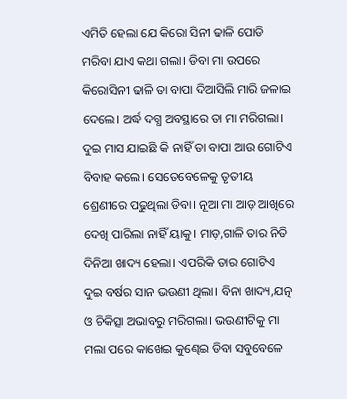ଏମିତି ହେଲା ଯେ କିରୋ ସିନୀ ଢାଳି ପୋଡି ମରିବା ଯାଏ କଥା ଗଲା। ଡିବା ମା ଉପରେ କିରୋସିନୀ ଢାଳି ତା ବାପା ଦିଆସିଲି ମାରି ଜଳାଇ ଦେଲେ। ଅର୍ଦ୍ଧ ଦଗ୍ଧ ଅବସ୍ଥାରେ ତା ମା ମରିଗଲା। ଦୁଇ ମାସ ଯାଇଛି କି ନାହିଁ ତା ବାପା ଆଉ ଗୋଟିଏ ବିବାହ କଲେ। ସେତେବେଳେକୁ ତୃତୀୟ ଶ୍ରେଣୀରେ ପଢୁଥିଲା ଡିବା। ନୂଆ ମା ଆଡ଼ ଆଖିରେ ଦେଖି ପାରିଲା ନାହିଁ ୟାକୁ। ମାଡ଼,ଗାଳି ତାର ନିତି ଦିନିଆ ଖାଦ୍ୟ ହେଲା। ଏପରିକି ତାର ଗୋଟିଏ ଦୁଇ ବର୍ଷର ସାନ ଭଉଣୀ ଥିଲା। ବିନା ଖାଦ୍ୟ,ଯତ୍ନ ଓ ଚିକିତ୍ସା ଅଭାବରୁ ମରିଗଲା। ଭଉଣୀଟିକୁ ମା ମଲା ପରେ କାଖେଇ କୁଣ୍ଢେଇ ଡିବା ସବୁବେଳେ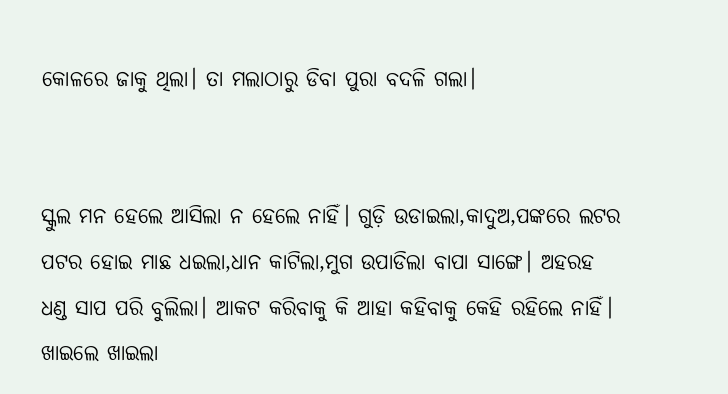କୋଳରେ ଜାକୁ ଥିଲା। ତା ମଲାଠାରୁ ଡିବା ପୁରା ବଦଳି ଗଲା।


ସ୍କୁଲ ମନ ହେଲେ ଆସିଲା ନ ହେଲେ ନାହିଁ। ଗୁଡ଼ି ଉଡାଇଲା,କାଦୁଅ,ପଙ୍କରେ ଲଟର ପଟର ହୋଇ ମାଛ ଧଇଲା,ଧାନ କାଟିଲା,ମୁଗ ଉପାଡିଲା ବାପା ସାଙ୍ଗେ। ଅହରହ ଧଣ୍ଡ ସାପ ପରି ବୁଲିଲା। ଆକଟ କରିବାକୁ କି ଆହା କହିବାକୁ କେହି ରହିଲେ ନାହିଁ। ଖାଇଲେ ଖାଇଲା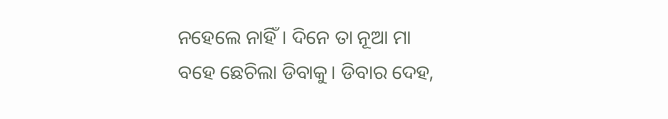ନହେଲେ ନାହିଁ। ଦିନେ ତା ନୂଆ ମା ବହେ ଛେଚିଲା ଡିବାକୁ। ଡିବାର ଦେହ,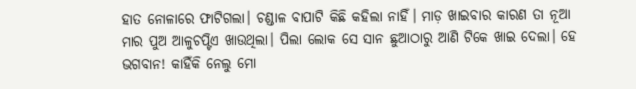ହାତ ନୋଳାରେ ଫାଟିଗଲା। ଚଣ୍ଡାଳ ବାପାଟି କିଛି କହିଲା ନାହିଁ। ମାଡ଼ ଖାଇବାର କାରଣ ତା ନୂଆ ମାର ପୁଅ ଆଳୁଚପ୍ଟିଏ ଖାଉଥିଲା। ପିଲା ଲୋକ ସେ ସାନ ଛୁଆଠାରୁ ଆଣି ଟିକେ ଖାଇ ଦେଲା। ହେ ଭଗବାନ! କାହିଁକି ନେଲୁ ମୋ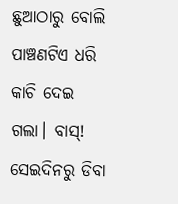ଛୁଆଠାରୁ ବୋଲି ପାଞ୍ଚଣଟିଏ ଧରି କାଚି ଦେଇ ଗଲା। ବାସ୍! ସେଇଦିନରୁ ଡିବା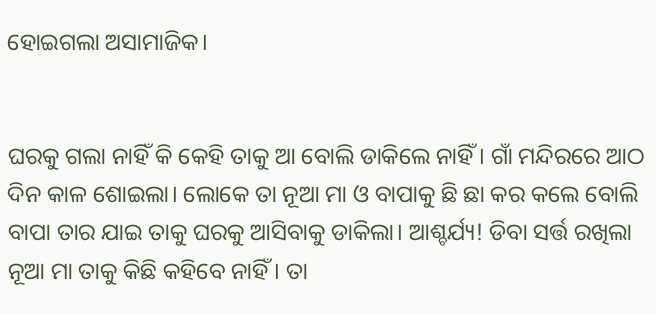ହୋଇଗଲା ଅସାମାଜିକ।


ଘରକୁ ଗଲା ନାହିଁ କି କେହି ତାକୁ ଆ ବୋଲି ଡାକିଲେ ନାହିଁ। ଗାଁ ମନ୍ଦିରରେ ଆଠ ଦିନ କାଳ ଶୋଇଲା। ଲୋକେ ତା ନୂଆ ମା ଓ ବାପାକୁ ଛି ଛା କର କଲେ ବୋଲି ବାପା ତାର ଯାଇ ତାକୁ ଘରକୁ ଆସିବାକୁ ଡାକିଲା। ଆଶ୍ଚର୍ଯ୍ୟ! ଡିବା ସର୍ତ୍ତ ରଖିଲା ନୂଆ ମା ତାକୁ କିଛି କହିବେ ନାହିଁ। ତା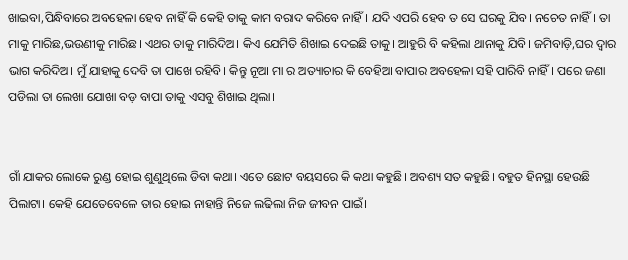ଖାଇବା,ପିନ୍ଧିବାରେ ଅବହେଳା ହେବ ନାହିଁ କି କେହି ତାକୁ କାମ ବରାଦ କରିବେ ନାହିଁ। ଯଦି ଏପରି ହେବ ତ ସେ ଘରକୁ ଯିବ। ନଚେତ ନାହିଁ। ତା ମାକୁ ମାରିଛ,ଭଉଣୀକୁ ମାରିଛ। ଏଥର ତାକୁ ମାରିଦିଅ। କିଏ ଯେମିତି ଶିଖାଇ ଦେଇଛି ତାକୁ। ଆହୁରି ବି କହିଲା ଥାନାକୁ ଯିବି। ଜମିବାଡ଼ି,ଘର ଦ୍ୱାର ଭାଗ କରିଦିଅ। ମୁଁ ଯାହାକୁ ଦେବି ତା ପାଖେ ରହିବି। କିନ୍ତୁ ନୂଆ ମା ର ଅତ୍ୟାଚାର କି ବେହିଆ ବାପାର ଅବହେଳା ସହି ପାରିବି ନାହିଁ। ପରେ ଜଣା ପଡିଲା ତା ଲେଖା ଯୋଖା ବଡ଼ ବାପା ତାକୁ ଏସବୁ ଶିଖାଇ ଥିଲା।


ଗାଁ ଯାକର ଲୋକେ ରୁଣ୍ଡ ହୋଇ ଶୁଣୁଥିଲେ ଡିବା କଥା। ଏତେ ଛୋଟ ବୟସରେ କି କଥା କହୁଛି। ଅବଶ୍ୟ ସତ କହୁଛି। ବହୁତ ହିନସ୍ଥା ହେଉଛି ପିଲାଟା। କେହି ଯେତେବେଳେ ତାର ହୋଇ ନାହାନ୍ତି ନିଜେ ଲଢିଲା ନିଜ ଜୀବନ ପାଇଁ।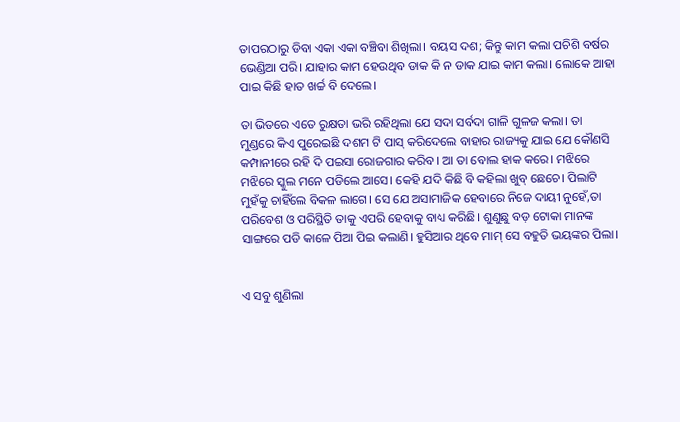ତାପରଠାରୁ ଡିବା ଏକା ଏକା ବଞ୍ଚିବା ଶିଖିଲା। ବୟସ ଦଶ; କିନ୍ତୁ କାମ କଲା ପଚିଶି ବର୍ଷର ଭେଣ୍ଡିଆ ପରି। ଯାହାର କାମ ହେଉଥିବ ଡାକ କି ନ ଡାକ ଯାଇ କାମ କଲା। ଲୋକେ ଆହା ପାଇ କିଛି ହାତ ଖର୍ଚ୍ଚ ବି ଦେଲେ।

ତା ଭିତରେ ଏତେ ରୁକ୍ଷତା ଭରି ରହିଥିଲା ଯେ ସଦା ସର୍ବଦା ଗାଳି ଗୁଳଜ କଲା। ତା ମୁଣ୍ଡରେ କିଏ ପୁରେଇଛି ଦଶମ ଟି ପାସ୍ କରିଦେଲେ ବାହାର ରାଜ୍ୟକୁ ଯାଇ ଯେ କୌଣସି କମ୍ପାନୀରେ ରହି ଦି ପଇସା ରୋଜଗାର କରିବ। ଆ ତା ବୋଲ ହାକ କରେ। ମଝିରେ ମଝିରେ ସ୍କୁଲ ମନେ ପଡିଲେ ଆସେ। କେହି ଯଦି କିଛି ବି କହିଲା ଖୁବ୍ ଛେଚେ। ପିଲାଟି ମୁହଁକୁ ଚାହିଁଲେ ବିକଳ ଲାଗେ। ସେ ଯେ ଅସାମାଜିକ ହେବାରେ ନିଜେ ଦାୟୀ ନୁହେଁ,ତା ପରିବେଶ ଓ ପରିସ୍ଥିତି ତାକୁ ଏପରି ହେବାକୁ ବାଧ୍ୟ କରିଛି। ଶୁଣୁଛୁ ବଡ଼ ଟୋକା ମାନଙ୍କ ସାଙ୍ଗରେ ପଡି କାଳେ ପିଆ ପିଇ କଲାଣି। ହୁସିଆର ଥିବେ ମାମ୍ ସେ ବହୁତି ଭୟଙ୍କର ପିଲା।


ଏ ସବୁ ଶୁଣିଲା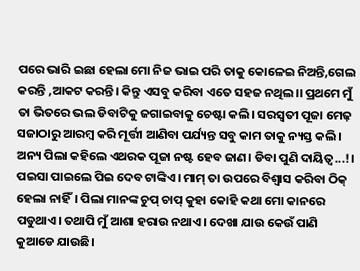ପରେ ଭାରି ଇଛା ହେଲା ମୋ ନିଜ ଭାଇ ପରି ତାକୁ କୋଳେଇ ନିଅନ୍ତି,ଗେଲ କରନ୍ତି ,ଆକଟ କରନ୍ତି। କିନ୍ତୁ ଏସବୁ କରିବା ଏତେ ସହଜ ନଥିଲ।। ପ୍ରଥମେ ମୁଁ ତା ଭିତରେ ଭଲ ଡିବାଟିକୁ ଜଗାଇବାକୁ ଚେଷ୍ଟା କଲି। ସରସ୍ୱତୀ ପୂଜା ମେଢ଼ ସଜାଠାରୁ ଆରମ୍ବ କରି ମୂର୍ତ୍ତୀ ଆଣିବା ପର୍ଯ୍ୟନ୍ତ ସବୁ କାମ ତାକୁ ନ୍ୟସ୍ତ କଲି। ଅନ୍ୟ ପିଲା କହିଲେ ଏଥରକ ପୂଜା ନଷ୍ଟ ହେବ ଜାଣ। ଡିବା ପୁଣି ଦାୟିତ୍ୱ...!। ପଇସା ପାଇଲେ ପିଇ ଦେବ ଟାଙ୍କିଏ। ମାମ୍ ତା ଉପରେ ବିଶ୍ୱାସ କରିବା ଠିକ୍ ହେଲା ନାହିଁ। ପିଲା ମାନଙ୍କ ଚୁପ୍ ଚାପ୍ କୁହା କୋହି କଥା ମୋ କାନରେ ପଡୁଥାଏ। ତଥାପି ମୁଁ ଆଶା ହରାଉ ନଥାଏ। ଦେଖା ଯାଉ କେଉଁ ପାଣି କୁଆଡେ ଯାଉଛି।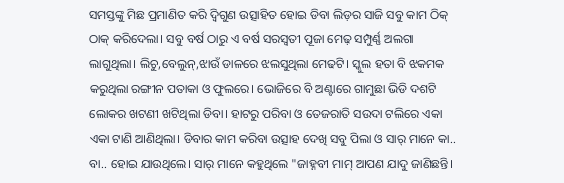ସମସ୍ତଙ୍କୁ ମିଛ ପ୍ରମାଣିତ କରି ଦ୍ଵିଗୁଣ ଉତ୍ସାହିତ ହୋଇ ଡିବା ଲିଡ଼ର ସାଜି ସବୁ କାମ ଠିକ୍ ଠାକ୍ କରିଦେଲା। ସବୁ ବର୍ଷ ଠାରୁ ଏ ବର୍ଷ ସରସ୍ୱତୀ ପୂଜା ମେଢ଼ ସମ୍ପୁର୍ଣ୍ଣ ଅଲଗା ଲାଗୁଥିଲା। ଲିଚୁ,ବେଲୁନ୍,ଝାଉଁ ଡାଳରେ ଝଲସୁଥିଲା ମେଢଟି। ସ୍କୁଲ ହତା ବି ଝକମକ କରୁଥିଲା ରଙ୍ଗୀନ ପତାକା ଓ ଫୁଲରେ। ଭୋଜିରେ ବି ଅଣ୍ଟାରେ ଗାମୁଛା ଭିଡି ଦଶଟି ଲୋକର ଖଟଣୀ ଖଟିଥିଲା ଡିବା। ହାଟରୁ ପରିବା ଓ ତେଜରାତି ସଉଦା ଟଲିରେ ଏକା ଏକା ଟାଣି ଆଣିଥିଲା। ଡିବାର କାମ କରିବା ଉତ୍ସାହ ଦେଖି ସବୁ ପିଲା ଓ ସାର୍ ମାନେ କା.. ବା.. ହୋଇ ଯାଉଥିଲେ। ସାର୍ ମାନେ କହୁଥିଲେ "ଜାହ୍ନବୀ ମାମ୍ ଆପଣ ଯାଦୁ ଜାଣିଛନ୍ତି।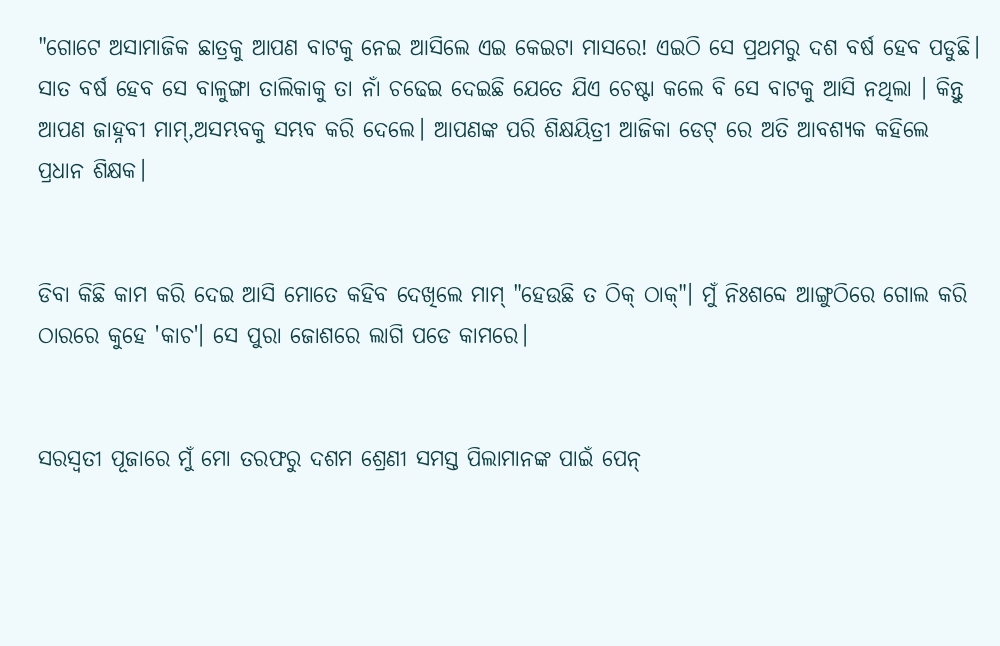"ଗୋଟେ ଅସାମାଜିକ ଛାତ୍ରକୁ ଆପଣ ବାଟକୁ ନେଇ ଆସିଲେ ଏଇ କେଇଟା ମାସରେ! ଏଇଠି ସେ ପ୍ରଥମରୁ ଦଶ ବର୍ଷ ହେବ ପଡୁଛି। ସାତ ବର୍ଷ ହେବ ସେ ବାଳୁଙ୍ଗା ତାଲିକାକୁ ତା ନାଁ ଚଢେଇ ଦେଇଛି ଯେତେ ଯିଏ ଚେଷ୍ଟା କଲେ ବି ସେ ବାଟକୁ ଆସି ନଥିଲା । କିନ୍ତୁ ଆପଣ ଜାହ୍ନବୀ ମାମ୍,ଅସମ୍ଭବକୁ ସମ୍ଭବ କରି ଦେଲେ। ଆପଣଙ୍କ ପରି ଶିକ୍ଷୟିତ୍ରୀ ଆଜିକା ଡେଟ୍ ରେ ଅତି ଆବଶ୍ୟକ କହିଲେ ପ୍ରଧାନ ଶିକ୍ଷକ।


ଡିବା କିଛି କାମ କରି ଦେଇ ଆସି ମୋତେ କହିବ ଦେଖିଲେ ମାମ୍ "ହେଉଛି ତ ଠିକ୍ ଠାକ୍"। ମୁଁ ନିଃଶବ୍ଦେ ଆଙ୍ଗୁଠିରେ ଗୋଲ କରି ଠାରରେ କୁହେ 'କାଚ'। ସେ ପୁରା ଜୋଶରେ ଲାଗି ପଡେ କାମରେ।


ସରସ୍ୱତୀ ପୂଜାରେ ମୁଁ ମୋ ତରଫରୁ ଦଶମ ଶ୍ରେଣୀ ସମସ୍ତ ପିଲାମାନଙ୍କ ପାଇଁ ପେନ୍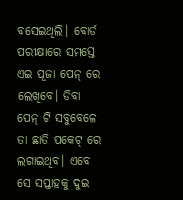ବସେଇଥିଲି। ବୋର୍ଡ ପରୀକ୍ଷାରେ ସମସ୍ତେ ଏଇ ପୂଜା ପେନ୍ ରେ ଲେଖିବେ। ଡିବା ପେନ୍ ଟି ସବୁବେଳେ ତା ଛାତି ପକେଟ୍ ରେ ଲଗାଇଥିବ। ଏବେ ସେ ସପ୍ତାହକୁ ଦୁଇ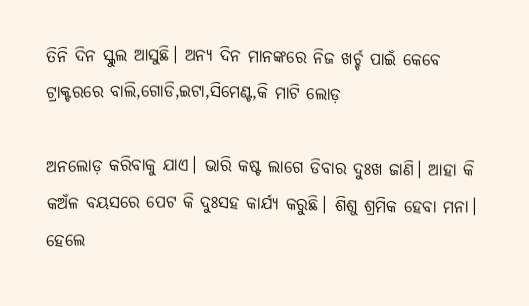ତିନି ଦିନ ସ୍କୁଲ ଆସୁଛି। ଅନ୍ୟ ଦିନ ମାନଙ୍କରେ ନିଜ ଖର୍ଚ୍ଚ ପାଇଁ କେବେ ଟ୍ରାକ୍ଟରରେ ବାଲି,ଗୋଡି,ଇଟା,ସିମେଣ୍ଟ,କି ମାଟି ଲୋଡ଼

ଅନଲୋଡ଼ କରିବାକୁ ଯାଏ। ଭାରି କଷ୍ଟ ଲାଗେ ଡିବାର ଦୁଃଖ ଜାଣି। ଆହା କି କଅଁଳ ବୟସରେ ପେଟ କି ଦୁଃସହ କାର୍ଯ୍ୟ କରୁଛି। ଶିଶୁ ଶ୍ରମିକ ହେବା ମନା। ହେଲେ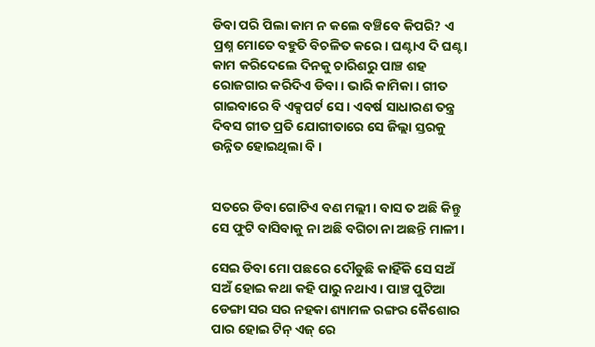ଡିବା ପରି ପିଲା କାମ ନ କଲେ ବଞ୍ଚିବେ କିପରି? ଏ ପ୍ରଶ୍ନ ମୋତେ ବହୁତି ବିଚଳିତ କରେ। ଘଣ୍ଟାଏ ଦି ଘଣ୍ଟା କାମ କରିଦେଲେ ଦିନକୁ ଚାରିଶରୁ ପାଞ୍ଚ ଶହ ରୋଜଗାର କରିଦିଏ ଡିବା। ଭାରି କାମିକା। ଗୀତ ଗାଇବାରେ ବି ଏକ୍ସପର୍ଟ ସେ। ଏବର୍ଷ ସାଧାରଣ ତନ୍ତ୍ର ଦିବସ ଗୀତ ପ୍ରତି ଯୋଗୀତାରେ ସେ ଜିଲ୍ଲା ସ୍ତରକୁ ଉନ୍ନିତ ହୋଇଥିଲା ବି।


ସତରେ ଡିବା ଗୋଟିଏ ବଣ ମଲ୍ଲୀ। ବାସ ତ ଅଛି କିନ୍ତୁ ସେ ଫୁଟି ବାସିବାକୁ ନା ଅଛି ବଗିଚା ନା ଅଛନ୍ତି ମାଳୀ।

ସେଇ ଡିବା ମୋ ପଛରେ ଦୌଡୁଛି କାହିଁକି ସେ ସଅଁ ସଅଁ ହୋଇ କଥା କହି ପାରୁ ନଥାଏ। ପାଞ୍ଚ ପୁଟିଆ ଡେଙ୍ଗା ସର ସର ନହକା ଶ୍ୟାମଳ ରଙ୍ଗର କୈଶୋର ପାର ହୋଇ ଟିନ୍ ଏଜ୍ ରେ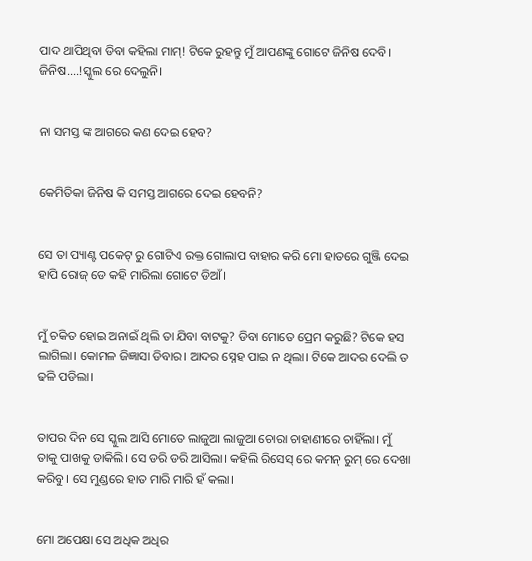ପାଦ ଥାପିଥିବା ଡିବା କହିଲା ମାମ୍! ଟିକେ ରୁହନ୍ତୁ ମୁଁ ଆପଣଙ୍କୁ ଗୋଟେ ଜିନିଷ ଦେବି। ଜିନିଷ....!ସ୍କୁଲ ରେ ଦେଲୁନି।


ନା ସମସ୍ତ ଙ୍କ ଆଗରେ କଣ ଦେଇ ହେବ?


କେମିତିକା ଜିନିଷ କି ସମସ୍ତ ଆଗରେ ଦେଇ ହେବନି?


ସେ ତା ପ୍ୟାଣ୍ଟ ପକେଟ୍ ରୁ ଗୋଟିଏ ରକ୍ତ ଗୋଲାପ ବାହାର କରି ମୋ ହାତରେ ଗୁଞ୍ଜି ଦେଇ ହାପି ରୋଜ୍ ଡେ କହି ମାରିଲା ଗୋଟେ ଡିଆଁ।


ମୁଁ ଚକିତ ହୋଇ ଅନାଇଁ ଥିଲି ତା ଯିବା ବାଟକୁ? ଡିବା ମୋତେ ପ୍ରେମ କରୁଛି? ଟିକେ ହସ ଲାଗିଲା। କୋମଳ ଜିଜ୍ଞାସା ଡିବାର। ଆଦର ସ୍ନେହ ପାଇ ନ ଥିଲା। ଟିକେ ଆଦର ଦେଲି ତ ଢଳି ପଡିଲା।


ତାପର ଦିନ ସେ ସ୍କୁଲ ଆସି ମୋତେ ଲାଜୁଆ ଲାଜୁଆ ଚୋରା ଚାହାଣୀରେ ଚାହିଁଲା। ମୁଁ ତାକୁ ପାଖକୁ ଡାକିଲି। ସେ ଡରି ଡରି ଆସିଲା। କହିଲି ରିସେସ୍ ରେ କମନ୍ ରୁମ୍ ରେ ଦେଖା କରିବୁ। ସେ ମୁଣ୍ଡରେ ହାତ ମାରି ମାରି ହଁ କଲା।


ମୋ ଅପେକ୍ଷା ସେ ଅଧିକ ଅଧିର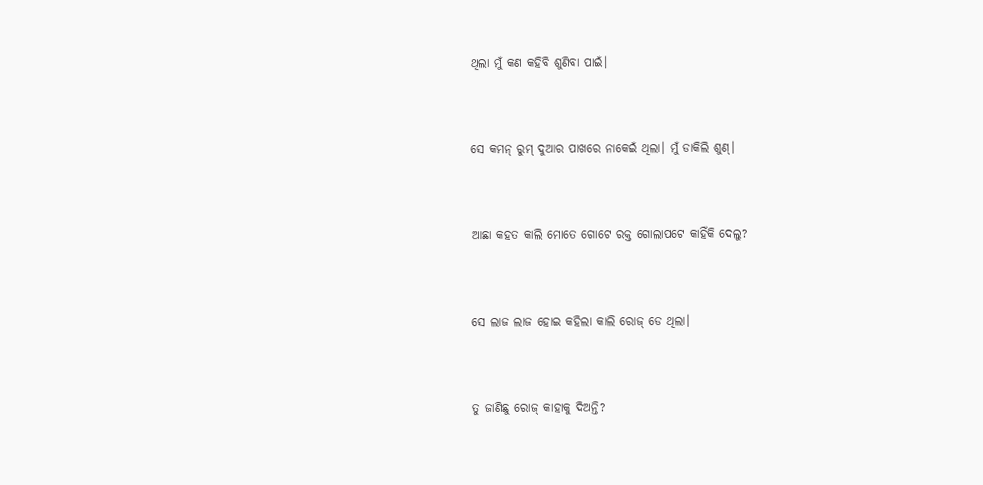ଥିଲା ମୁଁ କଣ କହିବି ଶୁଣିବା ପାଇଁ।


ସେ କମନ୍ ରୁମ୍ ଦୁଆର ପାଖରେ ନାକେଇଁ ଥିଲା। ମୁଁ ଡାକିଲି ଶୁଣ୍।


ଆଛା କହତ କାଲି ମୋତେ ଗୋଟେ ରକ୍ତ ଗୋଲାପଟେ କାହିଁକି ଦେଲୁ?


ସେ ଲାଜ ଲାଜ ହୋଇ କହିଲା କାଲି ରୋଜ୍ ଡେ ଥିଲା।


ତୁ ଜାଣିଛୁ ରୋଜ୍ କାହାକୁ ଦିଅନ୍ତି?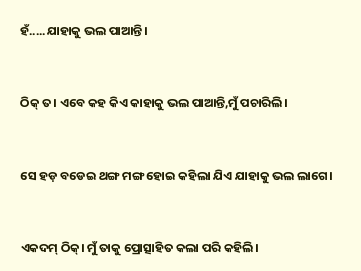ହଁ.....ଯାହାକୁ ଭଲ ପାଆନ୍ତି।


ଠିକ୍ ତ। ଏବେ କହ କିଏ କାହାକୁ ଭଲ ପାଆନ୍ତି,ମୁଁ ପଚାରିଲି।


ସେ ହଡ଼ ବଡେଇ ଥଙ୍ଗ ମଙ୍ଗ ହୋଇ କହିଲା ଯିଏ ଯାହାକୁ ଭଲ ଲାଗେ।


ଏକଦମ୍ ଠିକ୍। ମୁଁ ତାକୁ ପ୍ରୋତ୍ସାହିତ କଲା ପରି କହିଲି।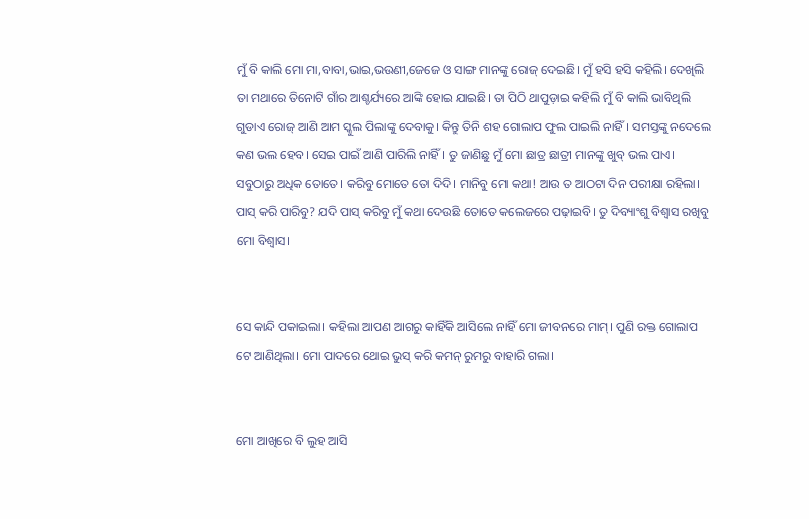ମୁଁ ବି କାଲି ମୋ ମା,ବାବା,ଭାଇ,ଭଉଣୀ,ଜେଜେ ଓ ସାଙ୍ଗ ମାନଙ୍କୁ ରୋଜ୍ ଦେଇଛି। ମୁଁ ହସି ହସି କହିଲି। ଦେଖିଲି ତା ମଥାରେ ତିନୋଟି ଗାଁର ଆଶ୍ଚର୍ଯ୍ୟରେ ଆଙ୍କି ହୋଇ ଯାଇଛି। ତା ପିଠି ଥାପୁଡ଼ାଇ କହିଲି ମୁଁ ବି କାଲି ଭାବିଥିଲି ଗୁଡାଏ ରୋଜ୍ ଆଣି ଆମ ସ୍କୁଲ ପିଲାଙ୍କୁ ଦେବାକୁ। କିନ୍ତୁ ତିନି ଶହ ଗୋଲାପ ଫୁଲ ପାଇଲି ନାହିଁ। ସମସ୍ତଙ୍କୁ ନଦେଲେ କଣ ଭଲ ହେବ। ସେଇ ପାଇଁ ଆଣି ପାରିଲି ନାହିଁ। ତୁ ଜାଣିଛୁ ମୁଁ ମୋ ଛାତ୍ର ଛାତ୍ରୀ ମାନଙ୍କୁ ଖୁବ୍ ଭଲ ପାଏ। ସବୁଠାରୁ ଅଧିକ ତୋତେ। କରିବୁ ମୋତେ ତୋ ଦିଦି। ମାନିବୁ ମୋ କଥା! ଆଉ ତ ଆଠଟା ଦିନ ପରୀକ୍ଷା ରହିଲା। ପାସ୍ କରି ପାରିବୁ? ଯଦି ପାସ୍ କରିବୁ ମୁଁ କଥା ଦେଉଛି ତୋତେ କଲେଜରେ ପଢ଼ାଇବି। ତୁ ଦିବ୍ୟାଂଶୁ ବିଶ୍ୱାସ ରଖିବୁ ମୋ ବିଶ୍ୱାସ।


ସେ କାନ୍ଦି ପକାଇଲା। କହିଲା ଆପଣ ଆଗରୁ କାହିଁକି ଆସିଲେ ନାହିଁ ମୋ ଜୀବନରେ ମାମ୍। ପୁଣି ରକ୍ତ ଗୋଲାପ ଟେ ଆଣିଥିଲା। ମୋ ପାଦରେ ଥୋଇ ଭୁସ୍ କରି କମନ୍ ରୁମରୁ ବାହାରି ଗଲା।


ମୋ ଆଖିରେ ବି ଲୁହ ଆସି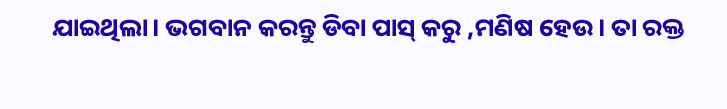ଯାଇଥିଲା। ଭଗବାନ କରନ୍ତୁ ଡିବା ପାସ୍ କରୁ ,ମଣିଷ ହେଉ। ତା ରକ୍ତ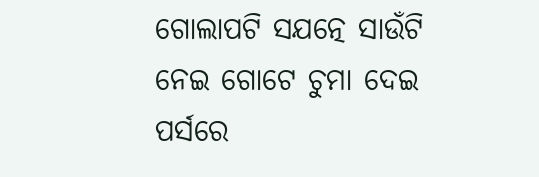ଗୋଲାପଟି ସଯତ୍ନେ ସାଉଁଟି ନେଇ ଗୋଟେ ଚୁମା ଦେଇ ପର୍ସରେ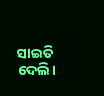ସାଇତି ଦେଲି।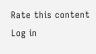Rate this content
Log in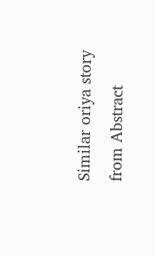Similar oriya story from Abstract